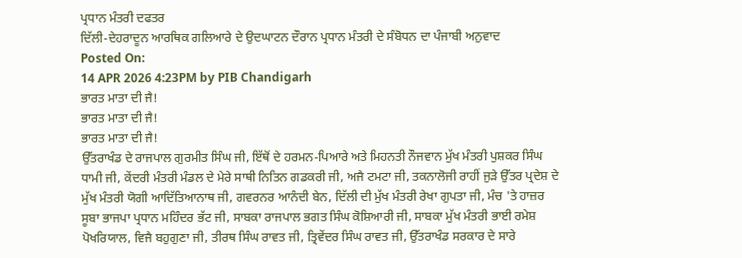ਪ੍ਰਧਾਨ ਮੰਤਰੀ ਦਫਤਰ
ਦਿੱਲੀ-ਦੇਹਰਾਦੂਨ ਆਰਥਿਕ ਗਲਿਆਰੇ ਦੇ ਉਦਘਾਟਨ ਦੌਰਾਨ ਪ੍ਰਧਾਨ ਮੰਤਰੀ ਦੇ ਸੰਬੋਧਨ ਦਾ ਪੰਜਾਬੀ ਅਨੁਵਾਦ
Posted On:
14 APR 2026 4:23PM by PIB Chandigarh
ਭਾਰਤ ਮਾਤਾ ਦੀ ਜੈ!
ਭਾਰਤ ਮਾਤਾ ਦੀ ਜੈ!
ਭਾਰਤ ਮਾਤਾ ਦੀ ਜੈ!
ਉੱਤਰਾਖੰਡ ਦੇ ਰਾਜਪਾਲ ਗੁਰਮੀਤ ਸਿੰਘ ਜੀ, ਇੱਥੋਂ ਦੇ ਹਰਮਨ-ਪਿਆਰੇ ਅਤੇ ਮਿਹਨਤੀ ਨੌਜਵਾਨ ਮੁੱਖ ਮੰਤਰੀ ਪੁਸ਼ਕਰ ਸਿੰਘ ਧਾਮੀ ਜੀ, ਕੇਂਦਰੀ ਮੰਤਰੀ ਮੰਡਲ ਦੇ ਮੇਰੇ ਸਾਥੀ ਨਿਤਿਨ ਗਡਕਰੀ ਜੀ, ਅਜੈ ਟਮਟਾ ਜੀ, ਤਕਨਾਲੋਜੀ ਰਾਹੀਂ ਜੁੜੇ ਉੱਤਰ ਪ੍ਰਦੇਸ਼ ਦੇ ਮੁੱਖ ਮੰਤਰੀ ਯੋਗੀ ਆਦਿੱਤਿਆਨਾਥ ਜੀ, ਗਵਰਨਰ ਆਨੰਦੀ ਬੇਨ, ਦਿੱਲੀ ਦੀ ਮੁੱਖ ਮੰਤਰੀ ਰੇਖਾ ਗੁਪਤਾ ਜੀ, ਮੰਚ 'ਤੇ ਹਾਜ਼ਰ ਸੂਬਾ ਭਾਜਪਾ ਪ੍ਰਧਾਨ ਮਹਿੰਦਰ ਭੱਟ ਜੀ, ਸਾਬਕਾ ਰਾਜਪਾਲ ਭਗਤ ਸਿੰਘ ਕੋਸ਼ਿਆਰੀ ਜੀ, ਸਾਬਕਾ ਮੁੱਖ ਮੰਤਰੀ ਭਾਈ ਰਮੇਸ਼ ਪੋਖਰਿਯਾਲ, ਵਿਜੈ ਬਹੁਗੁਣਾ ਜੀ, ਤੀਰਥ ਸਿੰਘ ਰਾਵਤ ਜੀ, ਤ੍ਰਿਵੇਂਦਰ ਸਿੰਘ ਰਾਵਤ ਜੀ, ਉੱਤਰਾਖੰਡ ਸਰਕਾਰ ਦੇ ਸਾਰੇ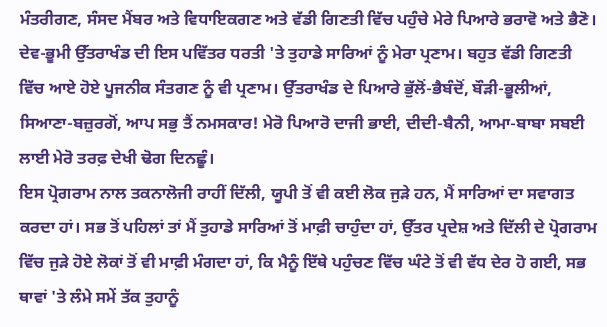ਮੰਤਰੀਗਣ, ਸੰਸਦ ਮੈਂਬਰ ਅਤੇ ਵਿਧਾਇਕਗਣ ਅਤੇ ਵੱਡੀ ਗਿਣਤੀ ਵਿੱਚ ਪਹੁੰਚੇ ਮੇਰੇ ਪਿਆਰੇ ਭਰਾਵੋ ਅਤੇ ਭੈਣੋ।
ਦੇਵ-ਭੂਮੀ ਉੱਤਰਾਖੰਡ ਦੀ ਇਸ ਪਵਿੱਤਰ ਧਰਤੀ 'ਤੇ ਤੁਹਾਡੇ ਸਾਰਿਆਂ ਨੂੰ ਮੇਰਾ ਪ੍ਰਣਾਮ। ਬਹੁਤ ਵੱਡੀ ਗਿਣਤੀ ਵਿੱਚ ਆਏ ਹੋਏ ਪੂਜਨੀਕ ਸੰਤਗਣ ਨੂੰ ਵੀ ਪ੍ਰਣਾਮ। ਉੱਤਰਾਖੰਡ ਦੇ ਪਿਆਰੇ ਭੁੱਲੋਂ-ਭੈਬੰਦੋਂ, ਬੌੜੀ-ਭੂਲੀਆਂ, ਸਿਆਣਾ-ਬਜ਼ੁਰਗੋਂ, ਆਪ ਸਭੁ ਤੈਂ ਨਮਸਕਾਰ! ਮੇਰੋ ਪਿਆਰੋ ਦਾਜੀ ਭਾਈ, ਦੀਦੀ-ਬੈਨੀ, ਆਮਾ-ਬਾਬਾ ਸਬਈ ਲਾਈ ਮੇਰੋ ਤਰਫ਼ ਦੇਖੀ ਢੋਗ ਦਿਨਛੂੰ।
ਇਸ ਪ੍ਰੋਗਰਾਮ ਨਾਲ ਤਕਨਾਲੋਜੀ ਰਾਹੀਂ ਦਿੱਲੀ, ਯੂਪੀ ਤੋਂ ਵੀ ਕਈ ਲੋਕ ਜੁੜੇ ਹਨ, ਮੈਂ ਸਾਰਿਆਂ ਦਾ ਸਵਾਗਤ ਕਰਦਾ ਹਾਂ। ਸਭ ਤੋਂ ਪਹਿਲਾਂ ਤਾਂ ਮੈਂ ਤੁਹਾਡੇ ਸਾਰਿਆਂ ਤੋਂ ਮਾਫ਼ੀ ਚਾਹੁੰਦਾ ਹਾਂ, ਉੱਤਰ ਪ੍ਰਦੇਸ਼ ਅਤੇ ਦਿੱਲੀ ਦੇ ਪ੍ਰੋਗਰਾਮ ਵਿੱਚ ਜੁੜੇ ਹੋਏ ਲੋਕਾਂ ਤੋਂ ਵੀ ਮਾਫ਼ੀ ਮੰਗਦਾ ਹਾਂ, ਕਿ ਮੈਨੂੰ ਇੱਥੇ ਪਹੁੰਚਣ ਵਿੱਚ ਘੰਟੇ ਤੋਂ ਵੀ ਵੱਧ ਦੇਰ ਹੋ ਗਈ, ਸਭ ਥਾਵਾਂ 'ਤੇ ਲੰਮੇ ਸਮੇਂ ਤੱਕ ਤੁਹਾਨੂੰ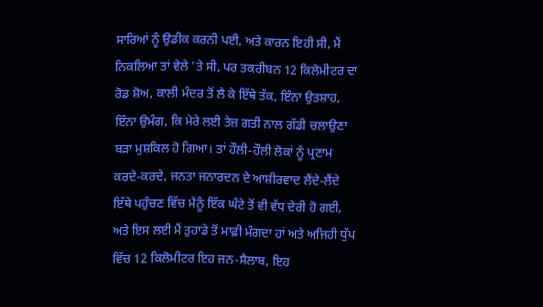ਸਾਰਿਆਂ ਨੂੰ ਉਡੀਕ ਕਰਨੀ ਪਈ, ਅਤੇ ਕਾਰਨ ਇਹੀ ਸੀ, ਮੈਂ ਨਿਕਲਿਆ ਤਾਂ ਵੇਲੇ 'ਤੇ ਸੀ, ਪਰ ਤਕਰੀਬਨ 12 ਕਿਲੋਮੀਟਰ ਦਾ ਰੋਡ ਸ਼ੋਅ, ਕਾਲੀ ਮੰਦਰ ਤੋਂ ਲੈ ਕੇ ਇੱਥੇ ਤੱਕ, ਇੰਨਾ ਉਤਸ਼ਾਹ, ਇੰਨਾ ਉਮੰਗ, ਕਿ ਮੇਰੇ ਲਈ ਤੇਜ਼ ਗਤੀ ਨਾਲ ਗੱਡੀ ਚਲਾਉਣਾ ਬੜਾ ਮੁਸ਼ਕਿਲ ਹੋ ਗਿਆ। ਤਾਂ ਹੌਲੀ-ਹੌਲੀ ਲੋਕਾਂ ਨੂੰ ਪ੍ਰਣਾਮ ਕਰਦੇ-ਕਰਦੇ, ਜਨਤਾ ਜਨਾਰਦਨ ਦੇ ਆਸ਼ੀਰਵਾਦ ਲੈਂਦੇ-ਲੈਂਦੇ ਇੱਥੇ ਪਹੁੰਚਣ ਵਿੱਚ ਮੈਨੂੰ ਇੱਕ ਘੰਟੇ ਤੋਂ ਵੀ ਵੱਧ ਦੇਰੀ ਹੋ ਗਈ, ਅਤੇ ਇਸ ਲਈ ਮੈਂ ਤੁਹਾਡੇ ਤੋਂ ਮਾਫ਼ੀ ਮੰਗਦਾ ਹਾਂ ਅਤੇ ਅਜਿਹੀ ਧੁੱਪ ਵਿੱਚ 12 ਕਿਲੋਮੀਟਰ ਇਹ ਜਨ-ਸੈਲਾਬ, ਇਹ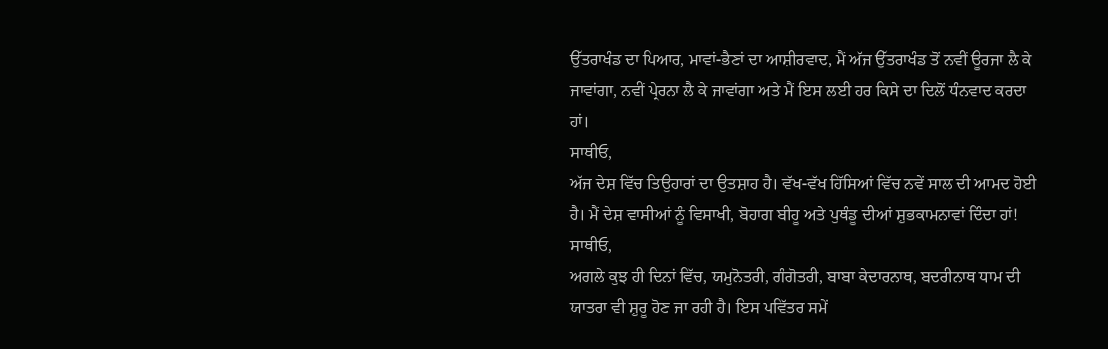ਉੱਤਰਾਖੰਡ ਦਾ ਪਿਆਰ, ਮਾਵਾਂ-ਭੈਣਾਂ ਦਾ ਆਸ਼ੀਰਵਾਦ, ਮੈਂ ਅੱਜ ਉੱਤਰਾਖੰਡ ਤੋਂ ਨਵੀਂ ਊਰਜਾ ਲੈ ਕੇ ਜਾਵਾਂਗਾ, ਨਵੀਂ ਪ੍ਰੇਰਨਾ ਲੈ ਕੇ ਜਾਵਾਂਗਾ ਅਤੇ ਮੈਂ ਇਸ ਲਈ ਹਰ ਕਿਸੇ ਦਾ ਦਿਲੋਂ ਧੰਨਵਾਦ ਕਰਦਾ ਹਾਂ।
ਸਾਥੀਓ,
ਅੱਜ ਦੇਸ਼ ਵਿੱਚ ਤਿਉਹਾਰਾਂ ਦਾ ਉਤਸ਼ਾਹ ਹੈ। ਵੱਖ-ਵੱਖ ਹਿੱਸਿਆਂ ਵਿੱਚ ਨਵੇਂ ਸਾਲ ਦੀ ਆਮਦ ਹੋਈ ਹੈ। ਮੈਂ ਦੇਸ਼ ਵਾਸੀਆਂ ਨੂੰ ਵਿਸਾਖੀ, ਬੋਹਾਗ ਬੀਹੂ ਅਤੇ ਪੁਥੰਡੂ ਦੀਆਂ ਸ਼ੁਭਕਾਮਨਾਵਾਂ ਦਿੰਦਾ ਹਾਂ!
ਸਾਥੀਓ,
ਅਗਲੇ ਕੁਝ ਹੀ ਦਿਨਾਂ ਵਿੱਚ, ਯਮੁਨੋਤਰੀ, ਗੰਗੋਤਰੀ, ਬਾਬਾ ਕੇਦਾਰਨਾਥ, ਬਦਰੀਨਾਥ ਧਾਮ ਦੀ ਯਾਤਰਾ ਵੀ ਸ਼ੁਰੂ ਹੋਣ ਜਾ ਰਹੀ ਹੈ। ਇਸ ਪਵਿੱਤਰ ਸਮੇਂ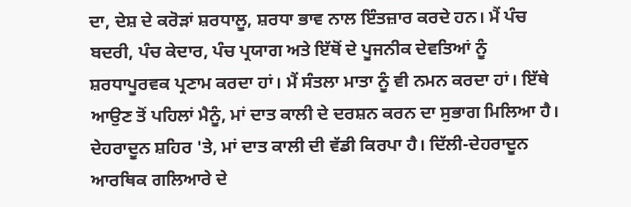ਦਾ, ਦੇਸ਼ ਦੇ ਕਰੋੜਾਂ ਸ਼ਰਧਾਲੂ, ਸ਼ਰਧਾ ਭਾਵ ਨਾਲ ਇੰਤਜ਼ਾਰ ਕਰਦੇ ਹਨ। ਮੈਂ ਪੰਚ ਬਦਰੀ, ਪੰਚ ਕੇਦਾਰ, ਪੰਚ ਪ੍ਰਯਾਗ ਅਤੇ ਇੱਥੋਂ ਦੇ ਪੂਜਨੀਕ ਦੇਵਤਿਆਂ ਨੂੰ ਸ਼ਰਧਾਪੂਰਵਕ ਪ੍ਰਣਾਮ ਕਰਦਾ ਹਾਂ। ਮੈਂ ਸੰਤਲਾ ਮਾਤਾ ਨੂੰ ਵੀ ਨਮਨ ਕਰਦਾ ਹਾਂ। ਇੱਥੇ ਆਉਣ ਤੋਂ ਪਹਿਲਾਂ ਮੈਨੂੰ, ਮਾਂ ਦਾਤ ਕਾਲੀ ਦੇ ਦਰਸ਼ਨ ਕਰਨ ਦਾ ਸੁਭਾਗ ਮਿਲਿਆ ਹੈ। ਦੇਹਰਾਦੂਨ ਸ਼ਹਿਰ 'ਤੇ, ਮਾਂ ਦਾਤ ਕਾਲੀ ਦੀ ਵੱਡੀ ਕਿਰਪਾ ਹੈ। ਦਿੱਲੀ-ਦੇਹਰਾਦੂਨ ਆਰਥਿਕ ਗਲਿਆਰੇ ਦੇ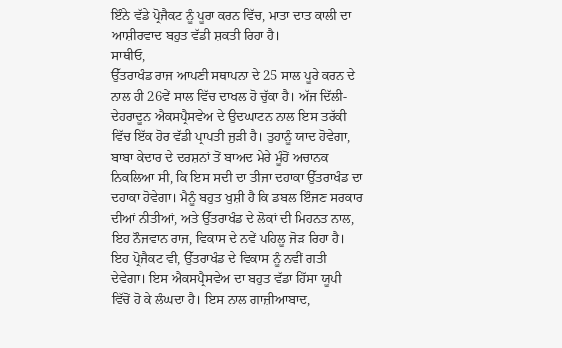ਇੰਨੇ ਵੱਡੇ ਪ੍ਰੋਜੈਕਟ ਨੂੰ ਪੂਰਾ ਕਰਨ ਵਿੱਚ, ਮਾਤਾ ਦਾਤ ਕਾਲੀ ਦਾ ਆਸ਼ੀਰਵਾਦ ਬਹੁਤ ਵੱਡੀ ਸ਼ਕਤੀ ਰਿਹਾ ਹੈ।
ਸਾਥੀਓ,
ਉੱਤਰਾਖੰਡ ਰਾਜ ਆਪਣੀ ਸਥਾਪਨਾ ਦੇ 25 ਸਾਲ ਪੂਰੇ ਕਰਨ ਦੇ ਨਾਲ ਹੀ 26ਵੇਂ ਸਾਲ ਵਿੱਚ ਦਾਖਲ ਹੋ ਚੁੱਕਾ ਹੈ। ਅੱਜ ਦਿੱਲੀ-ਦੇਹਰਾਦੂਨ ਐਕਸਪ੍ਰੈਸਵੇਅ ਦੇ ਉਦਘਾਟਨ ਨਾਲ ਇਸ ਤਰੱਕੀ ਵਿੱਚ ਇੱਕ ਹੋਰ ਵੱਡੀ ਪ੍ਰਾਪਤੀ ਜੁੜੀ ਹੈ। ਤੁਹਾਨੂੰ ਯਾਦ ਹੋਵੇਗਾ, ਬਾਬਾ ਕੇਦਾਰ ਦੇ ਦਰਸ਼ਨਾਂ ਤੋਂ ਬਾਅਦ ਮੇਰੇ ਮੂੰਹੋਂ ਅਚਾਨਕ ਨਿਕਲਿਆ ਸੀ, ਕਿ ਇਸ ਸਦੀ ਦਾ ਤੀਜਾ ਦਹਾਕਾ ਉੱਤਰਾਖੰਡ ਦਾ ਦਹਾਕਾ ਹੋਵੇਗਾ। ਮੈਨੂੰ ਬਹੁਤ ਖੁਸ਼ੀ ਹੈ ਕਿ ਡਬਲ ਇੰਜਣ ਸਰਕਾਰ ਦੀਆਂ ਨੀਤੀਆਂ, ਅਤੇ ਉੱਤਰਾਖੰਡ ਦੇ ਲੋਕਾਂ ਦੀ ਮਿਹਨਤ ਨਾਲ, ਇਹ ਨੌਜਵਾਨ ਰਾਜ, ਵਿਕਾਸ ਦੇ ਨਵੇਂ ਪਹਿਲੂ ਜੋੜ ਰਿਹਾ ਹੈ। ਇਹ ਪ੍ਰੋਜੈਕਟ ਵੀ, ਉੱਤਰਾਖੰਡ ਦੇ ਵਿਕਾਸ ਨੂੰ ਨਵੀਂ ਗਤੀ ਦੇਵੇਗਾ। ਇਸ ਐਕਸਪ੍ਰੈਸਵੇਅ ਦਾ ਬਹੁਤ ਵੱਡਾ ਹਿੱਸਾ ਯੂਪੀ ਵਿੱਚੋਂ ਹੋ ਕੇ ਲੰਘਦਾ ਹੈ। ਇਸ ਨਾਲ ਗਾਜ਼ੀਆਬਾਦ,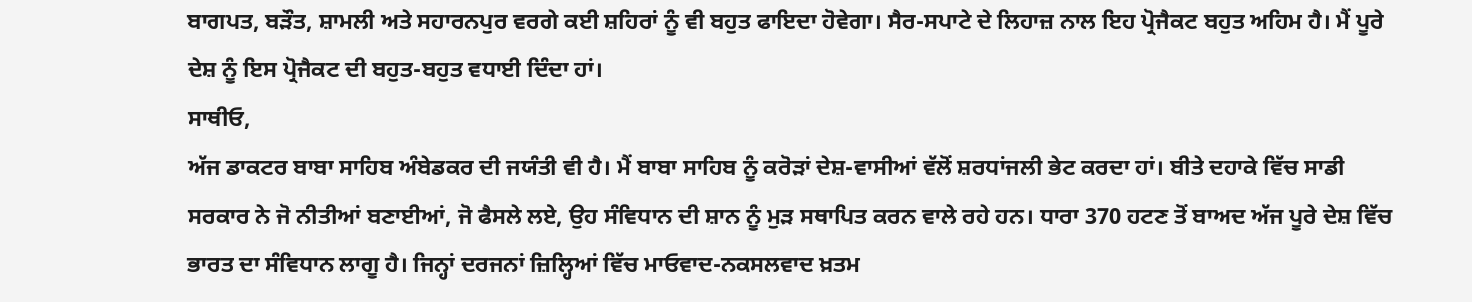ਬਾਗਪਤ, ਬੜੌਤ, ਸ਼ਾਮਲੀ ਅਤੇ ਸਹਾਰਨਪੁਰ ਵਰਗੇ ਕਈ ਸ਼ਹਿਰਾਂ ਨੂੰ ਵੀ ਬਹੁਤ ਫਾਇਦਾ ਹੋਵੇਗਾ। ਸੈਰ-ਸਪਾਟੇ ਦੇ ਲਿਹਾਜ਼ ਨਾਲ ਇਹ ਪ੍ਰੋਜੈਕਟ ਬਹੁਤ ਅਹਿਮ ਹੈ। ਮੈਂ ਪੂਰੇ ਦੇਸ਼ ਨੂੰ ਇਸ ਪ੍ਰੋਜੈਕਟ ਦੀ ਬਹੁਤ-ਬਹੁਤ ਵਧਾਈ ਦਿੰਦਾ ਹਾਂ।
ਸਾਥੀਓ,
ਅੱਜ ਡਾਕਟਰ ਬਾਬਾ ਸਾਹਿਬ ਅੰਬੇਡਕਰ ਦੀ ਜਯੰਤੀ ਵੀ ਹੈ। ਮੈਂ ਬਾਬਾ ਸਾਹਿਬ ਨੂੰ ਕਰੋੜਾਂ ਦੇਸ਼-ਵਾਸੀਆਂ ਵੱਲੋਂ ਸ਼ਰਧਾਂਜਲੀ ਭੇਟ ਕਰਦਾ ਹਾਂ। ਬੀਤੇ ਦਹਾਕੇ ਵਿੱਚ ਸਾਡੀ ਸਰਕਾਰ ਨੇ ਜੋ ਨੀਤੀਆਂ ਬਣਾਈਆਂ, ਜੋ ਫੈਸਲੇ ਲਏ, ਉਹ ਸੰਵਿਧਾਨ ਦੀ ਸ਼ਾਨ ਨੂੰ ਮੁੜ ਸਥਾਪਿਤ ਕਰਨ ਵਾਲੇ ਰਹੇ ਹਨ। ਧਾਰਾ 370 ਹਟਣ ਤੋਂ ਬਾਅਦ ਅੱਜ ਪੂਰੇ ਦੇਸ਼ ਵਿੱਚ ਭਾਰਤ ਦਾ ਸੰਵਿਧਾਨ ਲਾਗੂ ਹੈ। ਜਿਨ੍ਹਾਂ ਦਰਜਨਾਂ ਜ਼ਿਲ੍ਹਿਆਂ ਵਿੱਚ ਮਾਓਵਾਦ-ਨਕਸਲਵਾਦ ਖ਼ਤਮ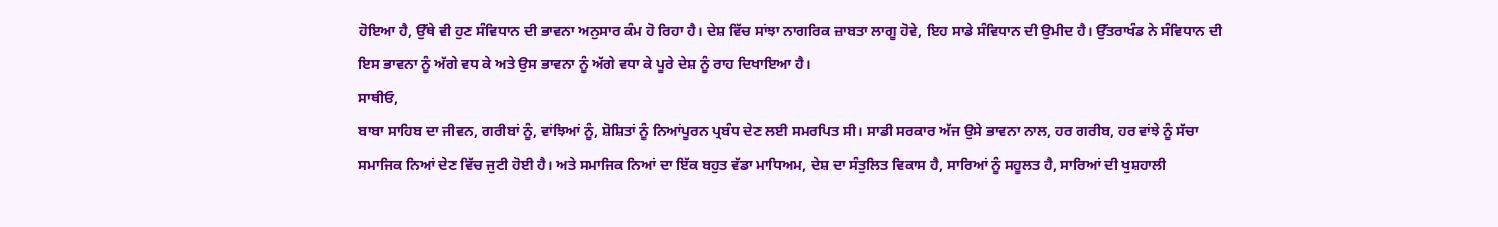ਹੋਇਆ ਹੈ, ਉੱਥੇ ਵੀ ਹੁਣ ਸੰਵਿਧਾਨ ਦੀ ਭਾਵਨਾ ਅਨੁਸਾਰ ਕੰਮ ਹੋ ਰਿਹਾ ਹੈ। ਦੇਸ਼ ਵਿੱਚ ਸਾਂਝਾ ਨਾਗਰਿਕ ਜ਼ਾਬਤਾ ਲਾਗੂ ਹੋਵੇ, ਇਹ ਸਾਡੇ ਸੰਵਿਧਾਨ ਦੀ ਉਮੀਦ ਹੈ। ਉੱਤਰਾਖੰਡ ਨੇ ਸੰਵਿਧਾਨ ਦੀ ਇਸ ਭਾਵਨਾ ਨੂੰ ਅੱਗੇ ਵਧ ਕੇ ਅਤੇ ਉਸ ਭਾਵਨਾ ਨੂੰ ਅੱਗੇ ਵਧਾ ਕੇ ਪੂਰੇ ਦੇਸ਼ ਨੂੰ ਰਾਹ ਦਿਖਾਇਆ ਹੈ।
ਸਾਥੀਓ,
ਬਾਬਾ ਸਾਹਿਬ ਦਾ ਜੀਵਨ, ਗਰੀਬਾਂ ਨੂੰ, ਵਾਂਝਿਆਂ ਨੂੰ, ਸ਼ੋਸ਼ਿਤਾਂ ਨੂੰ ਨਿਆਂਪੂਰਨ ਪ੍ਰਬੰਧ ਦੇਣ ਲਈ ਸਮਰਪਿਤ ਸੀ। ਸਾਡੀ ਸਰਕਾਰ ਅੱਜ ਉਸੇ ਭਾਵਨਾ ਨਾਲ, ਹਰ ਗਰੀਬ, ਹਰ ਵਾਂਝੇ ਨੂੰ ਸੱਚਾ ਸਮਾਜਿਕ ਨਿਆਂ ਦੇਣ ਵਿੱਚ ਜੁਟੀ ਹੋਈ ਹੈ। ਅਤੇ ਸਮਾਜਿਕ ਨਿਆਂ ਦਾ ਇੱਕ ਬਹੁਤ ਵੱਡਾ ਮਾਧਿਅਮ, ਦੇਸ਼ ਦਾ ਸੰਤੁਲਿਤ ਵਿਕਾਸ ਹੈ, ਸਾਰਿਆਂ ਨੂੰ ਸਹੂਲਤ ਹੈ, ਸਾਰਿਆਂ ਦੀ ਖੁਸ਼ਹਾਲੀ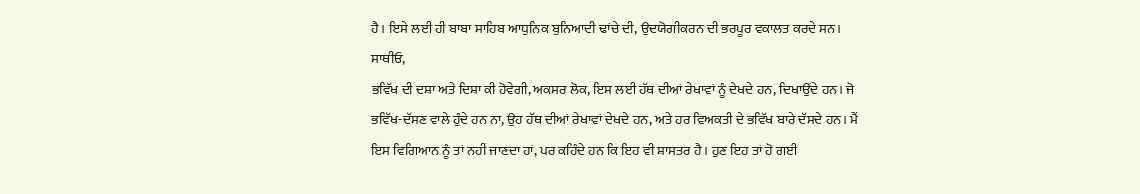ਹੈ। ਇਸੇ ਲਈ ਹੀ ਬਾਬਾ ਸਾਹਿਬ ਆਧੁਨਿਕ ਬੁਨਿਆਦੀ ਢਾਂਚੇ ਦੀ, ਉਦਯੋਗੀਕਰਨ ਦੀ ਭਰਪੂਰ ਵਕਾਲਤ ਕਰਦੇ ਸਨ।
ਸਾਥੀਓ,
ਭਵਿੱਖ ਦੀ ਦਸ਼ਾ ਅਤੇ ਦਿਸ਼ਾ ਕੀ ਹੋਵੇਗੀ, ਅਕਸਰ ਲੋਕ, ਇਸ ਲਈ ਹੱਥ ਦੀਆਂ ਰੇਖਾਵਾਂ ਨੂੰ ਦੇਖਦੇ ਹਨ, ਦਿਖਾਉਂਦੇ ਹਨ। ਜੋ ਭਵਿੱਖ-ਦੱਸਣ ਵਾਲੇ ਹੁੰਦੇ ਹਨ ਨਾ, ਉਹ ਹੱਥ ਦੀਆਂ ਰੇਖਾਵਾਂ ਦੇਖਦੇ ਹਨ, ਅਤੇ ਹਰ ਵਿਅਕਤੀ ਦੇ ਭਵਿੱਖ ਬਾਰੇ ਦੱਸਦੇ ਹਨ। ਮੈਂ ਇਸ ਵਿਗਿਆਨ ਨੂੰ ਤਾਂ ਨਹੀਂ ਜਾਣਦਾ ਹਾਂ, ਪਰ ਕਹਿੰਦੇ ਹਨ ਕਿ ਇਹ ਵੀ ਸ਼ਾਸਤਰ ਹੈ। ਹੁਣ ਇਹ ਤਾਂ ਹੋ ਗਈ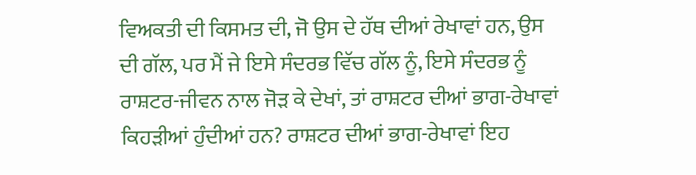ਵਿਅਕਤੀ ਦੀ ਕਿਸਮਤ ਦੀ, ਜੋ ਉਸ ਦੇ ਹੱਥ ਦੀਆਂ ਰੇਖਾਵਾਂ ਹਨ, ਉਸ ਦੀ ਗੱਲ, ਪਰ ਮੈਂ ਜੇ ਇਸੇ ਸੰਦਰਭ ਵਿੱਚ ਗੱਲ ਨੂੰ, ਇਸੇ ਸੰਦਰਭ ਨੂੰ ਰਾਸ਼ਟਰ-ਜੀਵਨ ਨਾਲ ਜੋੜ ਕੇ ਦੇਖਾਂ, ਤਾਂ ਰਾਸ਼ਟਰ ਦੀਆਂ ਭਾਗ-ਰੇਖਾਵਾਂ ਕਿਹੜੀਆਂ ਹੁੰਦੀਆਂ ਹਨ? ਰਾਸ਼ਟਰ ਦੀਆਂ ਭਾਗ-ਰੇਖਾਵਾਂ ਇਹ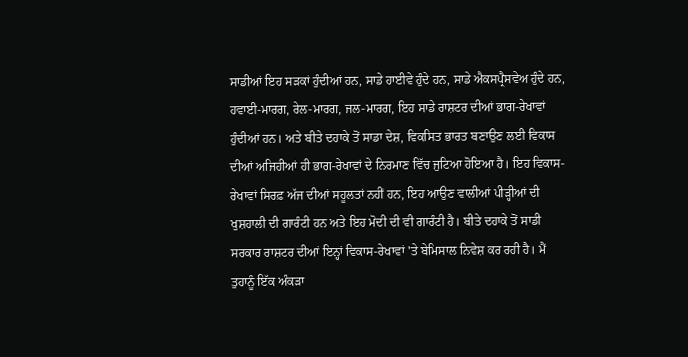ਸਾਡੀਆਂ ਇਹ ਸੜਕਾਂ ਹੁੰਦੀਆਂ ਹਨ, ਸਾਡੇ ਹਾਈਵੇ ਹੁੰਦੇ ਹਨ, ਸਾਡੇ ਐਕਸਪ੍ਰੈਸਵੇਅ ਹੁੰਦੇ ਹਨ, ਹਵਾਈ-ਮਾਰਗ, ਰੇਲ-ਮਾਰਗ, ਜਲ-ਮਾਰਗ, ਇਹ ਸਾਡੇ ਰਾਸ਼ਟਰ ਦੀਆਂ ਭਾਗ-ਰੇਖਾਵਾਂ ਹੁੰਦੀਆਂ ਹਨ। ਅਤੇ ਬੀਤੇ ਦਹਾਕੇ ਤੋਂ ਸਾਡਾ ਦੇਸ਼, ਵਿਕਸਿਤ ਭਾਰਤ ਬਣਾਉਣ ਲਈ ਵਿਕਾਸ ਦੀਆਂ ਅਜਿਹੀਆਂ ਹੀ ਭਾਗ-ਰੇਖਾਵਾਂ ਦੇ ਨਿਰਮਾਣ ਵਿੱਚ ਜੁਟਿਆ ਹੋਇਆ ਹੈ। ਇਹ ਵਿਕਾਸ-ਰੇਖਾਵਾਂ ਸਿਰਫ਼ ਅੱਜ ਦੀਆਂ ਸਹੂਲਤਾਂ ਨਹੀਂ ਹਨ, ਇਹ ਆਉਣ ਵਾਲੀਆਂ ਪੀੜ੍ਹੀਆਂ ਦੀ ਖੁਸ਼ਹਾਲੀ ਦੀ ਗਾਰੰਟੀ ਹਨ ਅਤੇ ਇਹ ਮੋਦੀ ਦੀ ਵੀ ਗਾਰੰਟੀ ਹੈ। ਬੀਤੇ ਦਹਾਕੇ ਤੋਂ ਸਾਡੀ ਸਰਕਾਰ ਰਾਸ਼ਟਰ ਦੀਆਂ ਇਨ੍ਹਾਂ ਵਿਕਾਸ-ਰੇਖਾਵਾਂ 'ਤੇ ਬੇਮਿਸਾਲ ਨਿਵੇਸ਼ ਕਰ ਰਹੀ ਹੈ। ਮੈਂ ਤੁਹਾਨੂੰ ਇੱਕ ਅੰਕੜਾ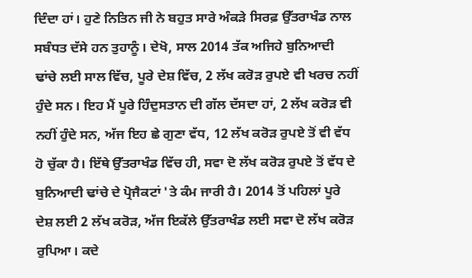ਦਿੰਦਾ ਹਾਂ। ਹੁਣੇ ਨਿਤਿਨ ਜੀ ਨੇ ਬਹੁਤ ਸਾਰੇ ਅੰਕੜੇ ਸਿਰਫ਼ ਉੱਤਰਾਖੰਡ ਨਾਲ ਸਬੰਧਤ ਦੱਸੇ ਹਨ ਤੁਹਾਨੂੰ। ਦੇਖੋ, ਸਾਲ 2014 ਤੱਕ ਅਜਿਹੇ ਬੁਨਿਆਦੀ ਢਾਂਚੇ ਲਈ ਸਾਲ ਵਿੱਚ, ਪੂਰੇ ਦੇਸ਼ ਵਿੱਚ, 2 ਲੱਖ ਕਰੋੜ ਰੁਪਏ ਵੀ ਖਰਚ ਨਹੀਂ ਹੁੰਦੇ ਸਨ। ਇਹ ਮੈਂ ਪੂਰੇ ਹਿੰਦੁਸਤਾਨ ਦੀ ਗੱਲ ਦੱਸਦਾ ਹਾਂ, 2 ਲੱਖ ਕਰੋੜ ਵੀ ਨਹੀਂ ਹੁੰਦੇ ਸਨ, ਅੱਜ ਇਹ ਛੇ ਗੁਣਾ ਵੱਧ, 12 ਲੱਖ ਕਰੋੜ ਰੁਪਏ ਤੋਂ ਵੀ ਵੱਧ ਹੋ ਚੁੱਕਾ ਹੈ। ਇੱਥੇ ਉੱਤਰਾਖੰਡ ਵਿੱਚ ਹੀ, ਸਵਾ ਦੋ ਲੱਖ ਕਰੋੜ ਰੁਪਏ ਤੋਂ ਵੱਧ ਦੇ ਬੁਨਿਆਦੀ ਢਾਂਚੇ ਦੇ ਪ੍ਰੋਜੈਕਟਾਂ 'ਤੇ ਕੰਮ ਜਾਰੀ ਹੈ। 2014 ਤੋਂ ਪਹਿਲਾਂ ਪੂਰੇ ਦੇਸ਼ ਲਈ 2 ਲੱਖ ਕਰੋੜ, ਅੱਜ ਇਕੱਲੇ ਉੱਤਰਾਖੰਡ ਲਈ ਸਵਾ ਦੋ ਲੱਖ ਕਰੋੜ ਰੁਪਿਆ। ਕਦੇ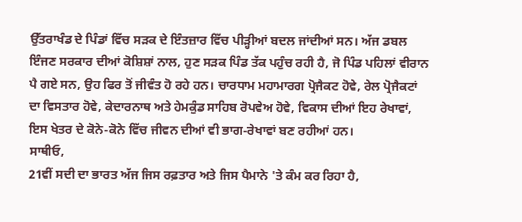ਉੱਤਰਾਖੰਡ ਦੇ ਪਿੰਡਾਂ ਵਿੱਚ ਸੜਕ ਦੇ ਇੰਤਜ਼ਾਰ ਵਿੱਚ ਪੀੜ੍ਹੀਆਂ ਬਦਲ ਜਾਂਦੀਆਂ ਸਨ। ਅੱਜ ਡਬਲ ਇੰਜਣ ਸਰਕਾਰ ਦੀਆਂ ਕੋਸ਼ਿਸ਼ਾਂ ਨਾਲ, ਹੁਣ ਸੜਕ ਪਿੰਡ ਤੱਕ ਪਹੁੰਚ ਰਹੀ ਹੈ, ਜੋ ਪਿੰਡ ਪਹਿਲਾਂ ਵੀਰਾਨ ਪੈ ਗਏ ਸਨ, ਉਹ ਫਿਰ ਤੋਂ ਜੀਵੰਤ ਹੋ ਰਹੇ ਹਨ। ਚਾਰਧਾਮ ਮਹਾਮਾਰਗ ਪ੍ਰੋਜੈਕਟ ਹੋਵੇ, ਰੇਲ ਪ੍ਰੋਜੈਕਟਾਂ ਦਾ ਵਿਸਤਾਰ ਹੋਵੇ, ਕੇਦਾਰਨਾਥ ਅਤੇ ਹੇਮਕੁੰਡ ਸਾਹਿਬ ਰੋਪਵੇਅ ਹੋਵੇ, ਵਿਕਾਸ ਦੀਆਂ ਇਹ ਰੇਖਾਵਾਂ, ਇਸ ਖੇਤਰ ਦੇ ਕੋਨੇ-ਕੋਨੇ ਵਿੱਚ ਜੀਵਨ ਦੀਆਂ ਵੀ ਭਾਗ-ਰੇਖਾਵਾਂ ਬਣ ਰਹੀਆਂ ਹਨ।
ਸਾਥੀਓ,
21ਵੀਂ ਸਦੀ ਦਾ ਭਾਰਤ ਅੱਜ ਜਿਸ ਰਫ਼ਤਾਰ ਅਤੇ ਜਿਸ ਪੈਮਾਨੇ 'ਤੇ ਕੰਮ ਕਰ ਰਿਹਾ ਹੈ,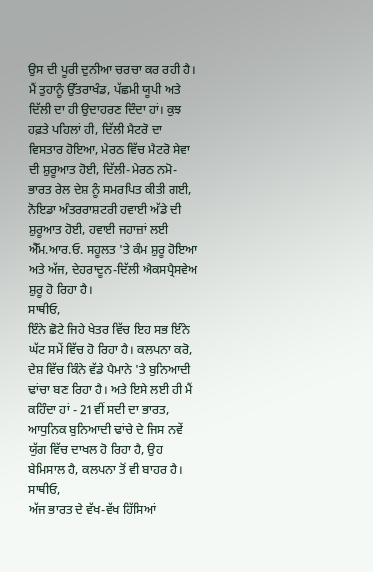ਉਸ ਦੀ ਪੂਰੀ ਦੁਨੀਆ ਚਰਚਾ ਕਰ ਰਹੀ ਹੈ। ਮੈਂ ਤੁਹਾਨੂੰ ਉੱਤਰਾਖੰਡ, ਪੱਛਮੀ ਯੂਪੀ ਅਤੇ ਦਿੱਲੀ ਦਾ ਹੀ ਉਦਾਹਰਣ ਦਿੰਦਾ ਹਾਂ। ਕੁਝ ਹਫ਼ਤੇ ਪਹਿਲਾਂ ਹੀ, ਦਿੱਲੀ ਮੈਟਰੋ ਦਾ ਵਿਸਤਾਰ ਹੋਇਆ, ਮੇਰਠ ਵਿੱਚ ਮੈਟਰੋ ਸੇਵਾ ਦੀ ਸ਼ੁਰੂਆਤ ਹੋਈ, ਦਿੱਲੀ-ਮੇਰਠ ਨਮੋ-ਭਾਰਤ ਰੇਲ ਦੇਸ਼ ਨੂੰ ਸਮਰਪਿਤ ਕੀਤੀ ਗਈ, ਨੋਇਡਾ ਅੰਤਰਰਾਸ਼ਟਰੀ ਹਵਾਈ ਅੱਡੇ ਦੀ ਸ਼ੁਰੂਆਤ ਹੋਈ, ਹਵਾਈ ਜਹਾਜ਼ਾਂ ਲਈ ਐੱਮ.ਆਰ.ਓ. ਸਹੂਲਤ 'ਤੇ ਕੰਮ ਸ਼ੁਰੂ ਹੋਇਆ ਅਤੇ ਅੱਜ, ਦੇਹਰਾਦੂਨ-ਦਿੱਲੀ ਐਕਸਪ੍ਰੈਸਵੇਅ ਸ਼ੁਰੂ ਹੋ ਰਿਹਾ ਹੈ।
ਸਾਥੀਓ,
ਇੰਨੇ ਛੋਟੇ ਜਿਹੇ ਖੇਤਰ ਵਿੱਚ ਇਹ ਸਭ ਇੰਨੇ ਘੱਟ ਸਮੇਂ ਵਿੱਚ ਹੋ ਰਿਹਾ ਹੈ। ਕਲਪਨਾ ਕਰੋ, ਦੇਸ਼ ਵਿੱਚ ਕਿੰਨੇ ਵੱਡੇ ਪੈਮਾਨੇ 'ਤੇ ਬੁਨਿਆਦੀ ਢਾਂਚਾ ਬਣ ਰਿਹਾ ਹੈ। ਅਤੇ ਇਸੇ ਲਈ ਹੀ ਮੈਂ ਕਹਿੰਦਾ ਹਾਂ - 21ਵੀਂ ਸਦੀ ਦਾ ਭਾਰਤ, ਆਧੁਨਿਕ ਬੁਨਿਆਦੀ ਢਾਂਚੇ ਦੇ ਜਿਸ ਨਵੇਂ ਯੁੱਗ ਵਿੱਚ ਦਾਖਲ ਹੋ ਰਿਹਾ ਹੈ, ਉਹ ਬੇਮਿਸਾਲ ਹੈ, ਕਲਪਨਾ ਤੋਂ ਵੀ ਬਾਹਰ ਹੈ।
ਸਾਥੀਓ,
ਅੱਜ ਭਾਰਤ ਦੇ ਵੱਖ-ਵੱਖ ਹਿੱਸਿਆਂ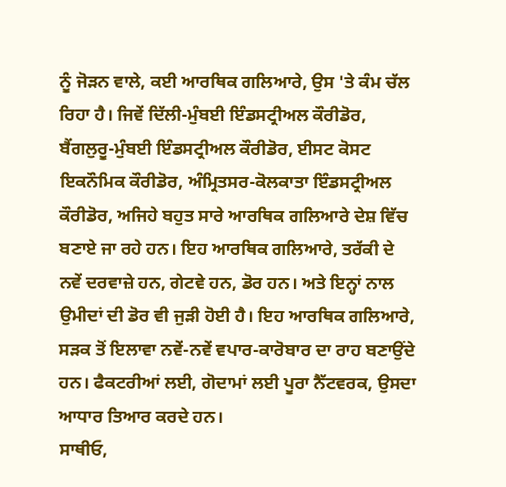ਨੂੰ ਜੋੜਨ ਵਾਲੇ, ਕਈ ਆਰਥਿਕ ਗਲਿਆਰੇ, ਉਸ 'ਤੇ ਕੰਮ ਚੱਲ ਰਿਹਾ ਹੈ। ਜਿਵੇਂ ਦਿੱਲੀ-ਮੁੰਬਈ ਇੰਡਸਟ੍ਰੀਅਲ ਕੌਰੀਡੋਰ, ਬੈਂਗਲੁਰੂ-ਮੁੰਬਈ ਇੰਡਸਟ੍ਰੀਅਲ ਕੌਰੀਡੋਰ, ਈਸਟ ਕੋਸਟ ਇਕਨੌਮਿਕ ਕੌਰੀਡੋਰ, ਅੰਮ੍ਰਿਤਸਰ-ਕੋਲਕਾਤਾ ਇੰਡਸਟ੍ਰੀਅਲ ਕੌਰੀਡੋਰ, ਅਜਿਹੇ ਬਹੁਤ ਸਾਰੇ ਆਰਥਿਕ ਗਲਿਆਰੇ ਦੇਸ਼ ਵਿੱਚ ਬਣਾਏ ਜਾ ਰਹੇ ਹਨ। ਇਹ ਆਰਥਿਕ ਗਲਿਆਰੇ, ਤਰੱਕੀ ਦੇ ਨਵੇਂ ਦਰਵਾਜ਼ੇ ਹਨ, ਗੇਟਵੇ ਹਨ, ਡੋਰ ਹਨ। ਅਤੇ ਇਨ੍ਹਾਂ ਨਾਲ ਉਮੀਦਾਂ ਦੀ ਡੋਰ ਵੀ ਜੁੜੀ ਹੋਈ ਹੈ। ਇਹ ਆਰਥਿਕ ਗਲਿਆਰੇ, ਸੜਕ ਤੋਂ ਇਲਾਵਾ ਨਵੇਂ-ਨਵੇਂ ਵਪਾਰ-ਕਾਰੋਬਾਰ ਦਾ ਰਾਹ ਬਣਾਉਂਦੇ ਹਨ। ਫੈਕਟਰੀਆਂ ਲਈ, ਗੋਦਾਮਾਂ ਲਈ ਪੂਰਾ ਨੈੱਟਵਰਕ, ਉਸਦਾ ਆਧਾਰ ਤਿਆਰ ਕਰਦੇ ਹਨ।
ਸਾਥੀਓ,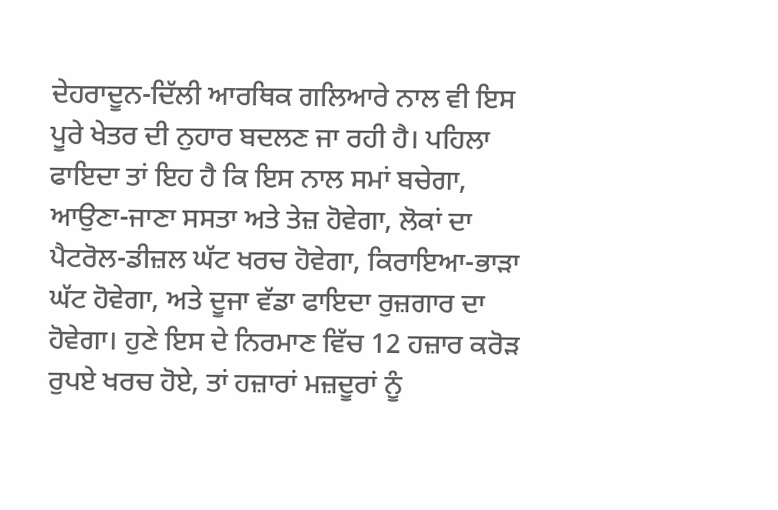ਦੇਹਰਾਦੂਨ-ਦਿੱਲੀ ਆਰਥਿਕ ਗਲਿਆਰੇ ਨਾਲ ਵੀ ਇਸ ਪੂਰੇ ਖੇਤਰ ਦੀ ਨੁਹਾਰ ਬਦਲਣ ਜਾ ਰਹੀ ਹੈ। ਪਹਿਲਾ ਫਾਇਦਾ ਤਾਂ ਇਹ ਹੈ ਕਿ ਇਸ ਨਾਲ ਸਮਾਂ ਬਚੇਗਾ, ਆਉਣਾ-ਜਾਣਾ ਸਸਤਾ ਅਤੇ ਤੇਜ਼ ਹੋਵੇਗਾ, ਲੋਕਾਂ ਦਾ ਪੈਟਰੋਲ-ਡੀਜ਼ਲ ਘੱਟ ਖਰਚ ਹੋਵੇਗਾ, ਕਿਰਾਇਆ-ਭਾੜਾ ਘੱਟ ਹੋਵੇਗਾ, ਅਤੇ ਦੂਜਾ ਵੱਡਾ ਫਾਇਦਾ ਰੁਜ਼ਗਾਰ ਦਾ ਹੋਵੇਗਾ। ਹੁਣੇ ਇਸ ਦੇ ਨਿਰਮਾਣ ਵਿੱਚ 12 ਹਜ਼ਾਰ ਕਰੋੜ ਰੁਪਏ ਖਰਚ ਹੋਏ, ਤਾਂ ਹਜ਼ਾਰਾਂ ਮਜ਼ਦੂਰਾਂ ਨੂੰ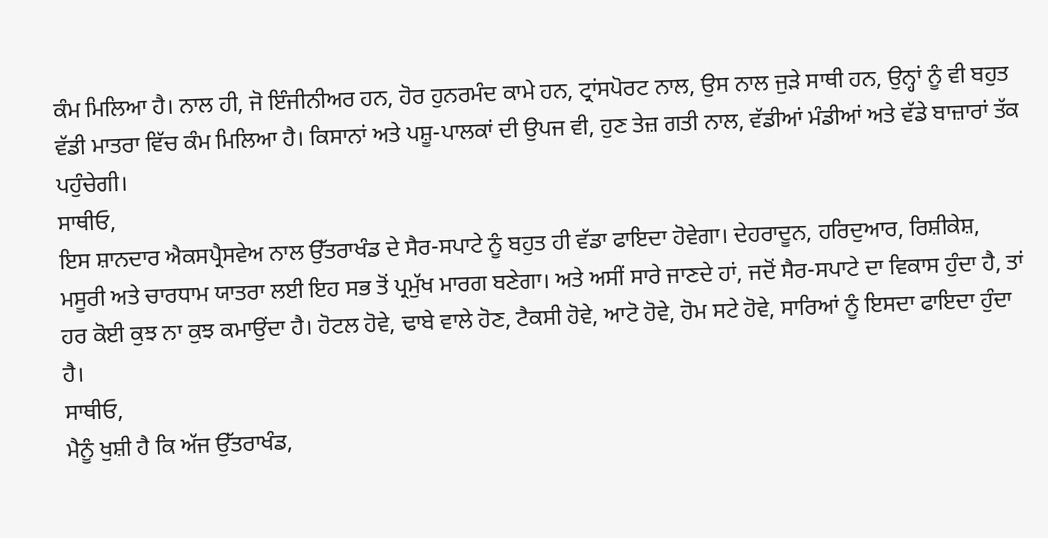ਕੰਮ ਮਿਲਿਆ ਹੈ। ਨਾਲ ਹੀ, ਜੋ ਇੰਜੀਨੀਅਰ ਹਨ, ਹੋਰ ਹੁਨਰਮੰਦ ਕਾਮੇ ਹਨ, ਟ੍ਰਾਂਸਪੋਰਟ ਨਾਲ, ਉਸ ਨਾਲ ਜੁੜੇ ਸਾਥੀ ਹਨ, ਉਨ੍ਹਾਂ ਨੂੰ ਵੀ ਬਹੁਤ ਵੱਡੀ ਮਾਤਰਾ ਵਿੱਚ ਕੰਮ ਮਿਲਿਆ ਹੈ। ਕਿਸਾਨਾਂ ਅਤੇ ਪਸ਼ੂ-ਪਾਲਕਾਂ ਦੀ ਉਪਜ ਵੀ, ਹੁਣ ਤੇਜ਼ ਗਤੀ ਨਾਲ, ਵੱਡੀਆਂ ਮੰਡੀਆਂ ਅਤੇ ਵੱਡੇ ਬਾਜ਼ਾਰਾਂ ਤੱਕ ਪਹੁੰਚੇਗੀ।
ਸਾਥੀਓ,
ਇਸ ਸ਼ਾਨਦਾਰ ਐਕਸਪ੍ਰੈਸਵੇਅ ਨਾਲ ਉੱਤਰਾਖੰਡ ਦੇ ਸੈਰ-ਸਪਾਟੇ ਨੂੰ ਬਹੁਤ ਹੀ ਵੱਡਾ ਫਾਇਦਾ ਹੋਵੇਗਾ। ਦੇਹਰਾਦੂਨ, ਹਰਿਦੁਆਰ, ਰਿਸ਼ੀਕੇਸ਼, ਮਸੂਰੀ ਅਤੇ ਚਾਰਧਾਮ ਯਾਤਰਾ ਲਈ ਇਹ ਸਭ ਤੋਂ ਪ੍ਰਮੁੱਖ ਮਾਰਗ ਬਣੇਗਾ। ਅਤੇ ਅਸੀਂ ਸਾਰੇ ਜਾਣਦੇ ਹਾਂ, ਜਦੋਂ ਸੈਰ-ਸਪਾਟੇ ਦਾ ਵਿਕਾਸ ਹੁੰਦਾ ਹੈ, ਤਾਂ ਹਰ ਕੋਈ ਕੁਝ ਨਾ ਕੁਝ ਕਮਾਉਂਦਾ ਹੈ। ਹੋਟਲ ਹੋਵੇ, ਢਾਬੇ ਵਾਲੇ ਹੋਣ, ਟੈਕਸੀ ਹੋਵੇ, ਆਟੋ ਹੋਵੇ, ਹੋਮ ਸਟੇ ਹੋਵੇ, ਸਾਰਿਆਂ ਨੂੰ ਇਸਦਾ ਫਾਇਦਾ ਹੁੰਦਾ ਹੈ।
ਸਾਥੀਓ,
ਮੈਨੂੰ ਖੁਸ਼ੀ ਹੈ ਕਿ ਅੱਜ ਉੱਤਰਾਖੰਡ,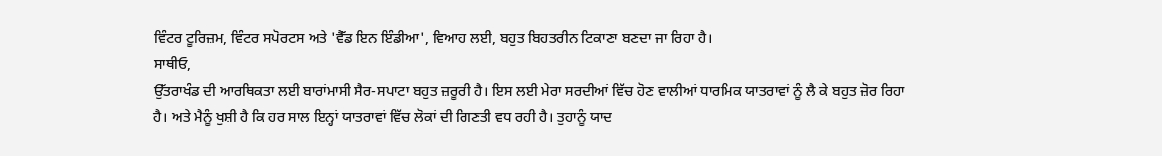ਵਿੰਟਰ ਟੂਰਿਜ਼ਮ, ਵਿੰਟਰ ਸਪੋਰਟਸ ਅਤੇ 'ਵੈੱਡ ਇਨ ਇੰਡੀਆ', ਵਿਆਹ ਲਈ, ਬਹੁਤ ਬਿਹਤਰੀਨ ਟਿਕਾਣਾ ਬਣਦਾ ਜਾ ਰਿਹਾ ਹੈ।
ਸਾਥੀਓ,
ਉੱਤਰਾਖੰਡ ਦੀ ਆਰਥਿਕਤਾ ਲਈ ਬਾਰਾਂਮਾਸੀ ਸੈਰ-ਸਪਾਟਾ ਬਹੁਤ ਜ਼ਰੂਰੀ ਹੈ। ਇਸ ਲਈ ਮੇਰਾ ਸਰਦੀਆਂ ਵਿੱਚ ਹੋਣ ਵਾਲੀਆਂ ਧਾਰਮਿਕ ਯਾਤਰਾਵਾਂ ਨੂੰ ਲੈ ਕੇ ਬਹੁਤ ਜ਼ੋਰ ਰਿਹਾ ਹੈ। ਅਤੇ ਮੈਨੂੰ ਖੁਸ਼ੀ ਹੈ ਕਿ ਹਰ ਸਾਲ ਇਨ੍ਹਾਂ ਯਾਤਰਾਵਾਂ ਵਿੱਚ ਲੋਕਾਂ ਦੀ ਗਿਣਤੀ ਵਧ ਰਹੀ ਹੈ। ਤੁਹਾਨੂੰ ਯਾਦ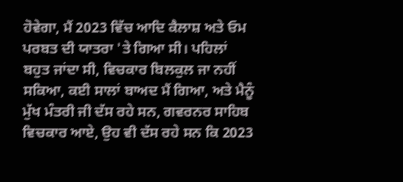ਹੋਵੇਗਾ, ਮੈਂ 2023 ਵਿੱਚ ਆਦਿ ਕੈਲਾਸ਼ ਅਤੇ ਓਮ ਪਰਬਤ ਦੀ ਯਾਤਰਾ 'ਤੇ ਗਿਆ ਸੀ। ਪਹਿਲਾਂ ਬਹੁਤ ਜਾਂਦਾ ਸੀ, ਵਿਚਕਾਰ ਬਿਲਕੁਲ ਜਾ ਨਹੀਂ ਸਕਿਆ, ਕਈ ਸਾਲਾਂ ਬਾਅਦ ਮੈਂ ਗਿਆ, ਅਤੇ ਮੈਨੂੰ ਮੁੱਖ ਮੰਤਰੀ ਜੀ ਦੱਸ ਰਹੇ ਸਨ, ਗਵਰਨਰ ਸਾਹਿਬ ਵਿਚਕਾਰ ਆਏ, ਉਹ ਵੀ ਦੱਸ ਰਹੇ ਸਨ ਕਿ 2023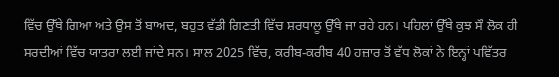ਵਿੱਚ ਉੱਥੇ ਗਿਆ ਅਤੇ ਉਸ ਤੋਂ ਬਾਅਦ, ਬਹੁਤ ਵੱਡੀ ਗਿਣਤੀ ਵਿੱਚ ਸ਼ਰਧਾਲੂ ਉੱਥੇ ਜਾ ਰਹੇ ਹਨ। ਪਹਿਲਾਂ ਉੱਥੇ ਕੁਝ ਸੌ ਲੋਕ ਹੀ ਸਰਦੀਆਂ ਵਿੱਚ ਯਾਤਰਾ ਲਈ ਜਾਂਦੇ ਸਨ। ਸਾਲ 2025 ਵਿੱਚ, ਕਰੀਬ-ਕਰੀਬ 40 ਹਜ਼ਾਰ ਤੋਂ ਵੱਧ ਲੋਕਾਂ ਨੇ ਇਨ੍ਹਾਂ ਪਵਿੱਤਰ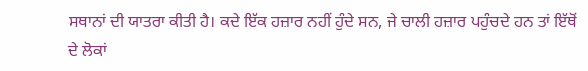ਸਥਾਨਾਂ ਦੀ ਯਾਤਰਾ ਕੀਤੀ ਹੈ। ਕਦੇ ਇੱਕ ਹਜ਼ਾਰ ਨਹੀਂ ਹੁੰਦੇ ਸਨ, ਜੇ ਚਾਲੀ ਹਜ਼ਾਰ ਪਹੁੰਚਦੇ ਹਨ ਤਾਂ ਇੱਥੋਂ ਦੇ ਲੋਕਾਂ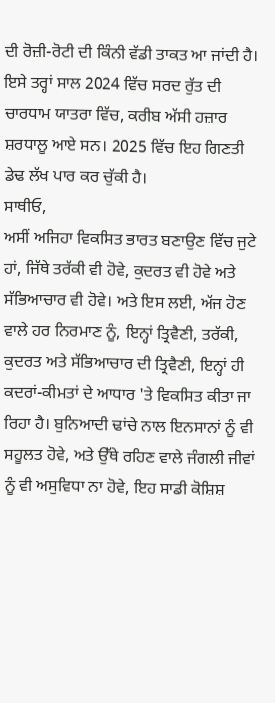ਦੀ ਰੋਜ਼ੀ-ਰੋਟੀ ਦੀ ਕਿੰਨੀ ਵੱਡੀ ਤਾਕਤ ਆ ਜਾਂਦੀ ਹੈ। ਇਸੇ ਤਰ੍ਹਾਂ ਸਾਲ 2024 ਵਿੱਚ ਸਰਦ ਰੁੱਤ ਦੀ ਚਾਰਧਾਮ ਯਾਤਰਾ ਵਿੱਚ, ਕਰੀਬ ਅੱਸੀ ਹਜ਼ਾਰ ਸ਼ਰਧਾਲੂ ਆਏ ਸਨ। 2025 ਵਿੱਚ ਇਹ ਗਿਣਤੀ ਡੇਢ ਲੱਖ ਪਾਰ ਕਰ ਚੁੱਕੀ ਹੈ।
ਸਾਥੀਓ,
ਅਸੀਂ ਅਜਿਹਾ ਵਿਕਸਿਤ ਭਾਰਤ ਬਣਾਉਣ ਵਿੱਚ ਜੁਟੇ ਹਾਂ, ਜਿੱਥੇ ਤਰੱਕੀ ਵੀ ਹੋਵੇ, ਕੁਦਰਤ ਵੀ ਹੋਵੇ ਅਤੇ ਸੱਭਿਆਚਾਰ ਵੀ ਹੋਵੇ। ਅਤੇ ਇਸ ਲਈ, ਅੱਜ ਹੋਣ ਵਾਲੇ ਹਰ ਨਿਰਮਾਣ ਨੂੰ, ਇਨ੍ਹਾਂ ਤ੍ਰਿਵੈਣੀ, ਤਰੱਕੀ, ਕੁਦਰਤ ਅਤੇ ਸੱਭਿਆਚਾਰ ਦੀ ਤ੍ਰਿਵੈਣੀ, ਇਨ੍ਹਾਂ ਹੀ ਕਦਰਾਂ-ਕੀਮਤਾਂ ਦੇ ਆਧਾਰ 'ਤੇ ਵਿਕਸਿਤ ਕੀਤਾ ਜਾ ਰਿਹਾ ਹੈ। ਬੁਨਿਆਦੀ ਢਾਂਚੇ ਨਾਲ ਇਨਸਾਨਾਂ ਨੂੰ ਵੀ ਸਹੂਲਤ ਹੋਵੇ, ਅਤੇ ਉੱਥੇ ਰਹਿਣ ਵਾਲੇ ਜੰਗਲੀ ਜੀਵਾਂ ਨੂੰ ਵੀ ਅਸੁਵਿਧਾ ਨਾ ਹੋਵੇ, ਇਹ ਸਾਡੀ ਕੋਸ਼ਿਸ਼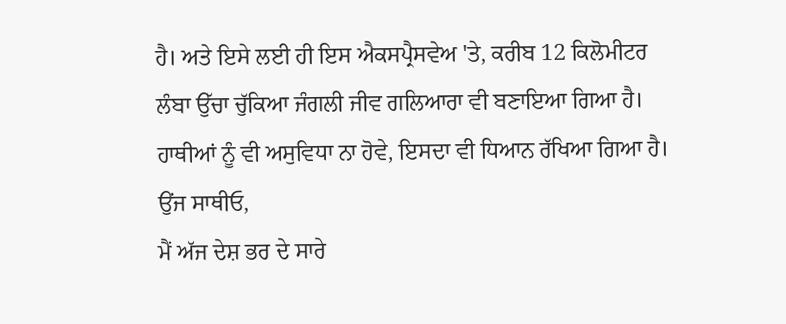ਹੈ। ਅਤੇ ਇਸੇ ਲਈ ਹੀ ਇਸ ਐਕਸਪ੍ਰੈਸਵੇਅ 'ਤੇ, ਕਰੀਬ 12 ਕਿਲੋਮੀਟਰ ਲੰਬਾ ਉੱਚਾ ਚੁੱਕਿਆ ਜੰਗਲੀ ਜੀਵ ਗਲਿਆਰਾ ਵੀ ਬਣਾਇਆ ਗਿਆ ਹੈ। ਹਾਥੀਆਂ ਨੂੰ ਵੀ ਅਸੁਵਿਧਾ ਨਾ ਹੋਵੇ, ਇਸਦਾ ਵੀ ਧਿਆਨ ਰੱਖਿਆ ਗਿਆ ਹੈ।
ਉਂਜ ਸਾਥੀਓ,
ਮੈਂ ਅੱਜ ਦੇਸ਼ ਭਰ ਦੇ ਸਾਰੇ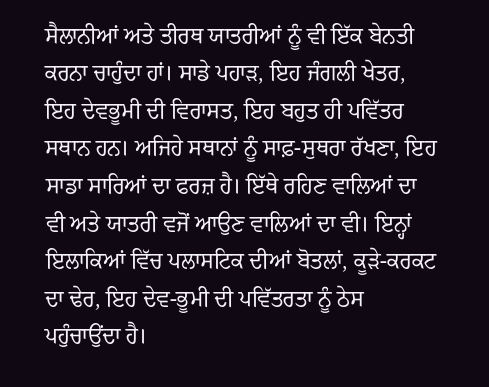ਸੈਲਾਨੀਆਂ ਅਤੇ ਤੀਰਥ ਯਾਤਰੀਆਂ ਨੂੰ ਵੀ ਇੱਕ ਬੇਨਤੀ ਕਰਨਾ ਚਾਹੁੰਦਾ ਹਾਂ। ਸਾਡੇ ਪਹਾੜ, ਇਹ ਜੰਗਲੀ ਖੇਤਰ, ਇਹ ਦੇਵਭੂਮੀ ਦੀ ਵਿਰਾਸਤ, ਇਹ ਬਹੁਤ ਹੀ ਪਵਿੱਤਰ ਸਥਾਨ ਹਨ। ਅਜਿਹੇ ਸਥਾਨਾਂ ਨੂੰ ਸਾਫ਼-ਸੁਥਰਾ ਰੱਖਣਾ, ਇਹ ਸਾਡਾ ਸਾਰਿਆਂ ਦਾ ਫਰਜ਼ ਹੈ। ਇੱਥੇ ਰਹਿਣ ਵਾਲਿਆਂ ਦਾ ਵੀ ਅਤੇ ਯਾਤਰੀ ਵਜੋਂ ਆਉਣ ਵਾਲਿਆਂ ਦਾ ਵੀ। ਇਨ੍ਹਾਂ ਇਲਾਕਿਆਂ ਵਿੱਚ ਪਲਾਸਟਿਕ ਦੀਆਂ ਬੋਤਲਾਂ, ਕੂੜੇ-ਕਰਕਟ ਦਾ ਢੇਰ, ਇਹ ਦੇਵ-ਭੂਮੀ ਦੀ ਪਵਿੱਤਰਤਾ ਨੂੰ ਠੇਸ ਪਹੁੰਚਾਉਂਦਾ ਹੈ।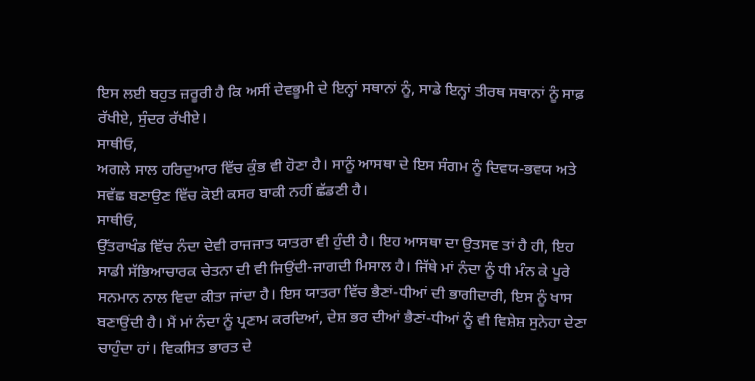ਇਸ ਲਈ ਬਹੁਤ ਜ਼ਰੂਰੀ ਹੈ ਕਿ ਅਸੀਂ ਦੇਵਭੂਮੀ ਦੇ ਇਨ੍ਹਾਂ ਸਥਾਨਾਂ ਨੂੰ, ਸਾਡੇ ਇਨ੍ਹਾਂ ਤੀਰਥ ਸਥਾਨਾਂ ਨੂੰ ਸਾਫ਼ ਰੱਖੀਏ, ਸੁੰਦਰ ਰੱਖੀਏ।
ਸਾਥੀਓ,
ਅਗਲੇ ਸਾਲ ਹਰਿਦੁਆਰ ਵਿੱਚ ਕੁੰਭ ਵੀ ਹੋਣਾ ਹੈ। ਸਾਨੂੰ ਆਸਥਾ ਦੇ ਇਸ ਸੰਗਮ ਨੂੰ ਦਿਵਯ-ਭਵਯ ਅਤੇ ਸਵੱਛ ਬਣਾਉਣ ਵਿੱਚ ਕੋਈ ਕਸਰ ਬਾਕੀ ਨਹੀਂ ਛੱਡਣੀ ਹੈ।
ਸਾਥੀਓ,
ਉੱਤਰਾਖੰਡ ਵਿੱਚ ਨੰਦਾ ਦੇਵੀ ਰਾਜਜਾਤ ਯਾਤਰਾ ਵੀ ਹੁੰਦੀ ਹੈ। ਇਹ ਆਸਥਾ ਦਾ ਉਤਸਵ ਤਾਂ ਹੈ ਹੀ, ਇਹ ਸਾਡੀ ਸੱਭਿਆਚਾਰਕ ਚੇਤਨਾ ਦੀ ਵੀ ਜਿਉਂਦੀ-ਜਾਗਦੀ ਮਿਸਾਲ ਹੈ। ਜਿੱਥੇ ਮਾਂ ਨੰਦਾ ਨੂੰ ਧੀ ਮੰਨ ਕੇ ਪੂਰੇ ਸਨਮਾਨ ਨਾਲ ਵਿਦਾ ਕੀਤਾ ਜਾਂਦਾ ਹੈ। ਇਸ ਯਾਤਰਾ ਵਿੱਚ ਭੈਣਾਂ-ਧੀਆਂ ਦੀ ਭਾਗੀਦਾਰੀ, ਇਸ ਨੂੰ ਖਾਸ ਬਣਾਉਂਦੀ ਹੈ। ਮੈਂ ਮਾਂ ਨੰਦਾ ਨੂੰ ਪ੍ਰਣਾਮ ਕਰਦਿਆਂ, ਦੇਸ਼ ਭਰ ਦੀਆਂ ਭੈਣਾਂ-ਧੀਆਂ ਨੂੰ ਵੀ ਵਿਸ਼ੇਸ਼ ਸੁਨੇਹਾ ਦੇਣਾ ਚਾਹੁੰਦਾ ਹਾਂ। ਵਿਕਸਿਤ ਭਾਰਤ ਦੇ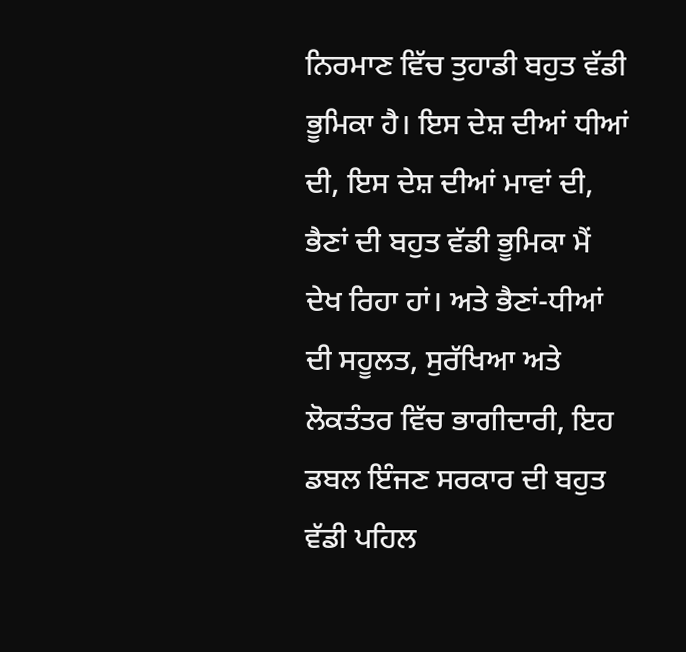ਨਿਰਮਾਣ ਵਿੱਚ ਤੁਹਾਡੀ ਬਹੁਤ ਵੱਡੀ ਭੂਮਿਕਾ ਹੈ। ਇਸ ਦੇਸ਼ ਦੀਆਂ ਧੀਆਂ ਦੀ, ਇਸ ਦੇਸ਼ ਦੀਆਂ ਮਾਵਾਂ ਦੀ, ਭੈਣਾਂ ਦੀ ਬਹੁਤ ਵੱਡੀ ਭੂਮਿਕਾ ਮੈਂ ਦੇਖ ਰਿਹਾ ਹਾਂ। ਅਤੇ ਭੈਣਾਂ-ਧੀਆਂ ਦੀ ਸਹੂਲਤ, ਸੁਰੱਖਿਆ ਅਤੇ ਲੋਕਤੰਤਰ ਵਿੱਚ ਭਾਗੀਦਾਰੀ, ਇਹ ਡਬਲ ਇੰਜਣ ਸਰਕਾਰ ਦੀ ਬਹੁਤ ਵੱਡੀ ਪਹਿਲ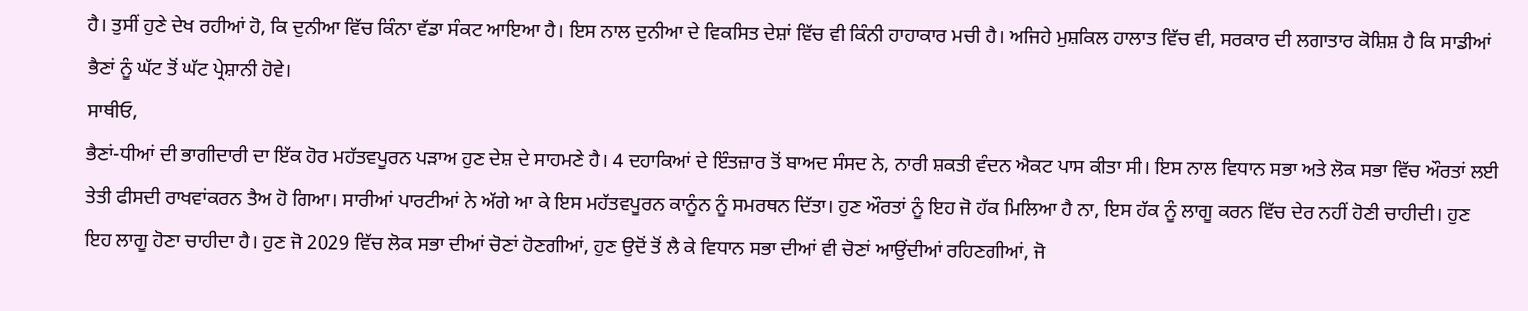ਹੈ। ਤੁਸੀਂ ਹੁਣੇ ਦੇਖ ਰਹੀਆਂ ਹੋ, ਕਿ ਦੁਨੀਆ ਵਿੱਚ ਕਿੰਨਾ ਵੱਡਾ ਸੰਕਟ ਆਇਆ ਹੈ। ਇਸ ਨਾਲ ਦੁਨੀਆ ਦੇ ਵਿਕਸਿਤ ਦੇਸ਼ਾਂ ਵਿੱਚ ਵੀ ਕਿੰਨੀ ਹਾਹਾਕਾਰ ਮਚੀ ਹੈ। ਅਜਿਹੇ ਮੁਸ਼ਕਿਲ ਹਾਲਾਤ ਵਿੱਚ ਵੀ, ਸਰਕਾਰ ਦੀ ਲਗਾਤਾਰ ਕੋਸ਼ਿਸ਼ ਹੈ ਕਿ ਸਾਡੀਆਂ ਭੈਣਾਂ ਨੂੰ ਘੱਟ ਤੋਂ ਘੱਟ ਪ੍ਰੇਸ਼ਾਨੀ ਹੋਵੇ।
ਸਾਥੀਓ,
ਭੈਣਾਂ-ਧੀਆਂ ਦੀ ਭਾਗੀਦਾਰੀ ਦਾ ਇੱਕ ਹੋਰ ਮਹੱਤਵਪੂਰਨ ਪੜਾਅ ਹੁਣ ਦੇਸ਼ ਦੇ ਸਾਹਮਣੇ ਹੈ। 4 ਦਹਾਕਿਆਂ ਦੇ ਇੰਤਜ਼ਾਰ ਤੋਂ ਬਾਅਦ ਸੰਸਦ ਨੇ, ਨਾਰੀ ਸ਼ਕਤੀ ਵੰਦਨ ਐਕਟ ਪਾਸ ਕੀਤਾ ਸੀ। ਇਸ ਨਾਲ ਵਿਧਾਨ ਸਭਾ ਅਤੇ ਲੋਕ ਸਭਾ ਵਿੱਚ ਔਰਤਾਂ ਲਈ ਤੇਤੀ ਫੀਸਦੀ ਰਾਖਵਾਂਕਰਨ ਤੈਅ ਹੋ ਗਿਆ। ਸਾਰੀਆਂ ਪਾਰਟੀਆਂ ਨੇ ਅੱਗੇ ਆ ਕੇ ਇਸ ਮਹੱਤਵਪੂਰਨ ਕਾਨੂੰਨ ਨੂੰ ਸਮਰਥਨ ਦਿੱਤਾ। ਹੁਣ ਔਰਤਾਂ ਨੂੰ ਇਹ ਜੋ ਹੱਕ ਮਿਲਿਆ ਹੈ ਨਾ, ਇਸ ਹੱਕ ਨੂੰ ਲਾਗੂ ਕਰਨ ਵਿੱਚ ਦੇਰ ਨਹੀਂ ਹੋਣੀ ਚਾਹੀਦੀ। ਹੁਣ ਇਹ ਲਾਗੂ ਹੋਣਾ ਚਾਹੀਦਾ ਹੈ। ਹੁਣ ਜੋ 2029 ਵਿੱਚ ਲੋਕ ਸਭਾ ਦੀਆਂ ਚੋਣਾਂ ਹੋਣਗੀਆਂ, ਹੁਣ ਉਦੋਂ ਤੋਂ ਲੈ ਕੇ ਵਿਧਾਨ ਸਭਾ ਦੀਆਂ ਵੀ ਚੋਣਾਂ ਆਉਂਦੀਆਂ ਰਹਿਣਗੀਆਂ, ਜੋ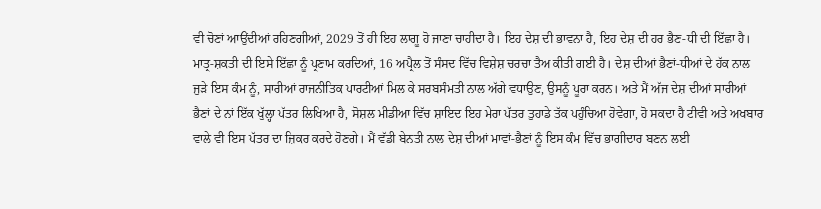ਵੀ ਚੋਣਾਂ ਆਉਂਦੀਆਂ ਰਹਿਣਗੀਆਂ, 2029 ਤੋਂ ਹੀ ਇਹ ਲਾਗੂ ਹੋ ਜਾਣਾ ਚਾਹੀਦਾ ਹੈ। ਇਹ ਦੇਸ਼ ਦੀ ਭਾਵਨਾ ਹੈ, ਇਹ ਦੇਸ਼ ਦੀ ਹਰ ਭੈਣ-ਧੀ ਦੀ ਇੱਛਾ ਹੈ। ਮਾਤ੍ਰ-ਸ਼ਕਤੀ ਦੀ ਇਸੇ ਇੱਛਾ ਨੂੰ ਪ੍ਰਣਾਮ ਕਰਦਿਆਂ, 16 ਅਪ੍ਰੈਲ ਤੋਂ ਸੰਸਦ ਵਿੱਚ ਵਿਸ਼ੇਸ਼ ਚਰਚਾ ਤੈਅ ਕੀਤੀ ਗਈ ਹੈ। ਦੇਸ਼ ਦੀਆਂ ਭੈਣਾਂ-ਧੀਆਂ ਦੇ ਹੱਕ ਨਾਲ ਜੁੜੇ ਇਸ ਕੰਮ ਨੂੰ, ਸਾਰੀਆਂ ਰਾਜਨੀਤਿਕ ਪਾਰਟੀਆਂ ਮਿਲ ਕੇ ਸਰਬਸੰਮਤੀ ਨਾਲ ਅੱਗੇ ਵਧਾਉਣ, ਉਸਨੂੰ ਪੂਰਾ ਕਰਨ। ਅਤੇ ਮੈਂ ਅੱਜ ਦੇਸ਼ ਦੀਆਂ ਸਾਰੀਆਂ ਭੈਣਾਂ ਦੇ ਨਾਂ ਇੱਕ ਖੁੱਲ੍ਹਾ ਪੱਤਰ ਲਿਖਿਆ ਹੈ, ਸੋਸ਼ਲ ਮੀਡੀਆ ਵਿੱਚ ਸ਼ਾਇਦ ਇਹ ਮੇਰਾ ਪੱਤਰ ਤੁਹਾਡੇ ਤੱਕ ਪਹੁੰਚਿਆ ਹੋਵੇਗਾ, ਹੋ ਸਕਦਾ ਹੈ ਟੀਵੀ ਅਤੇ ਅਖਬਾਰ ਵਾਲੇ ਵੀ ਇਸ ਪੱਤਰ ਦਾ ਜ਼ਿਕਰ ਕਰਦੇ ਹੋਣਗੇ। ਮੈਂ ਵੱਡੀ ਬੇਨਤੀ ਨਾਲ ਦੇਸ਼ ਦੀਆਂ ਮਾਵਾਂ-ਭੈਣਾਂ ਨੂੰ ਇਸ ਕੰਮ ਵਿੱਚ ਭਾਗੀਦਾਰ ਬਣਨ ਲਈ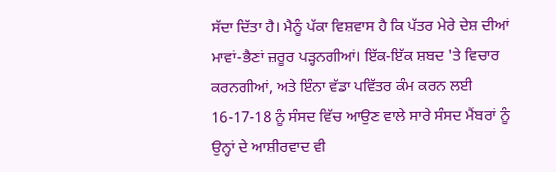ਸੱਦਾ ਦਿੱਤਾ ਹੈ। ਮੈਨੂੰ ਪੱਕਾ ਵਿਸ਼ਵਾਸ ਹੈ ਕਿ ਪੱਤਰ ਮੇਰੇ ਦੇਸ਼ ਦੀਆਂ ਮਾਵਾਂ-ਭੈਣਾਂ ਜ਼ਰੂਰ ਪੜ੍ਹਨਗੀਆਂ। ਇੱਕ-ਇੱਕ ਸ਼ਬਦ 'ਤੇ ਵਿਚਾਰ ਕਰਨਗੀਆਂ, ਅਤੇ ਇੰਨਾ ਵੱਡਾ ਪਵਿੱਤਰ ਕੰਮ ਕਰਨ ਲਈ 16-17-18 ਨੂੰ ਸੰਸਦ ਵਿੱਚ ਆਉਣ ਵਾਲੇ ਸਾਰੇ ਸੰਸਦ ਮੈਂਬਰਾਂ ਨੂੰ ਉਨ੍ਹਾਂ ਦੇ ਆਸ਼ੀਰਵਾਦ ਵੀ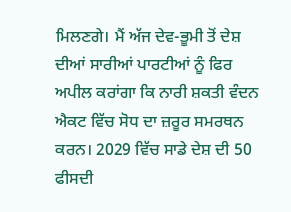ਮਿਲਣਗੇ। ਮੈਂ ਅੱਜ ਦੇਵ-ਭੂਮੀ ਤੋਂ ਦੇਸ਼ ਦੀਆਂ ਸਾਰੀਆਂ ਪਾਰਟੀਆਂ ਨੂੰ ਫਿਰ ਅਪੀਲ ਕਰਾਂਗਾ ਕਿ ਨਾਰੀ ਸ਼ਕਤੀ ਵੰਦਨ ਐਕਟ ਵਿੱਚ ਸੋਧ ਦਾ ਜ਼ਰੂਰ ਸਮਰਥਨ ਕਰਨ। 2029 ਵਿੱਚ ਸਾਡੇ ਦੇਸ਼ ਦੀ 50 ਫੀਸਦੀ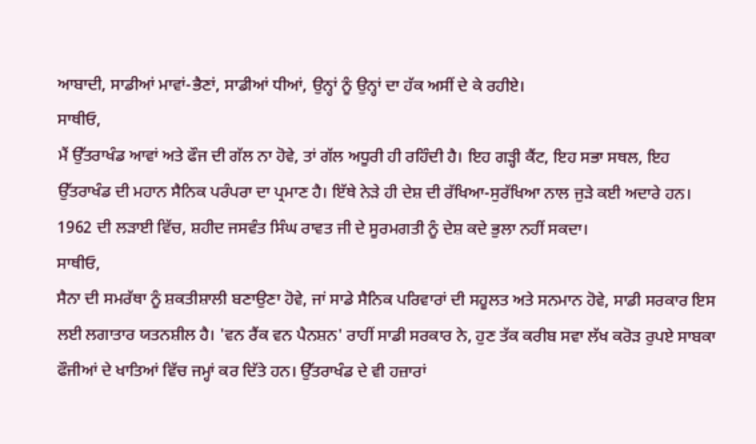ਆਬਾਦੀ, ਸਾਡੀਆਂ ਮਾਵਾਂ-ਭੈਣਾਂ, ਸਾਡੀਆਂ ਧੀਆਂ, ਉਨ੍ਹਾਂ ਨੂੰ ਉਨ੍ਹਾਂ ਦਾ ਹੱਕ ਅਸੀਂ ਦੇ ਕੇ ਰਹੀਏ।
ਸਾਥੀਓ,
ਮੈਂ ਉੱਤਰਾਖੰਡ ਆਵਾਂ ਅਤੇ ਫੌਜ ਦੀ ਗੱਲ ਨਾ ਹੋਵੇ, ਤਾਂ ਗੱਲ ਅਧੂਰੀ ਹੀ ਰਹਿੰਦੀ ਹੈ। ਇਹ ਗੜ੍ਹੀ ਕੈਂਟ, ਇਹ ਸਭਾ ਸਥਲ, ਇਹ ਉੱਤਰਾਖੰਡ ਦੀ ਮਹਾਨ ਸੈਨਿਕ ਪਰੰਪਰਾ ਦਾ ਪ੍ਰਮਾਣ ਹੈ। ਇੱਥੇ ਨੇੜੇ ਹੀ ਦੇਸ਼ ਦੀ ਰੱਖਿਆ-ਸੁਰੱਖਿਆ ਨਾਲ ਜੁੜੇ ਕਈ ਅਦਾਰੇ ਹਨ। 1962 ਦੀ ਲੜਾਈ ਵਿੱਚ, ਸ਼ਹੀਦ ਜਸਵੰਤ ਸਿੰਘ ਰਾਵਤ ਜੀ ਦੇ ਸੂਰਮਗਤੀ ਨੂੰ ਦੇਸ਼ ਕਦੇ ਭੁਲਾ ਨਹੀਂ ਸਕਦਾ।
ਸਾਥੀਓ,
ਸੈਨਾ ਦੀ ਸਮਰੱਥਾ ਨੂੰ ਸ਼ਕਤੀਸ਼ਾਲੀ ਬਣਾਉਣਾ ਹੋਵੇ, ਜਾਂ ਸਾਡੇ ਸੈਨਿਕ ਪਰਿਵਾਰਾਂ ਦੀ ਸਹੂਲਤ ਅਤੇ ਸਨਮਾਨ ਹੋਵੇ, ਸਾਡੀ ਸਰਕਾਰ ਇਸ ਲਈ ਲਗਾਤਾਰ ਯਤਨਸ਼ੀਲ ਹੈ। 'ਵਨ ਰੈਂਕ ਵਨ ਪੈਨਸ਼ਨ' ਰਾਹੀਂ ਸਾਡੀ ਸਰਕਾਰ ਨੇ, ਹੁਣ ਤੱਕ ਕਰੀਬ ਸਵਾ ਲੱਖ ਕਰੋੜ ਰੁਪਏ ਸਾਬਕਾ ਫੌਜੀਆਂ ਦੇ ਖਾਤਿਆਂ ਵਿੱਚ ਜਮ੍ਹਾਂ ਕਰ ਦਿੱਤੇ ਹਨ। ਉੱਤਰਾਖੰਡ ਦੇ ਵੀ ਹਜ਼ਾਰਾਂ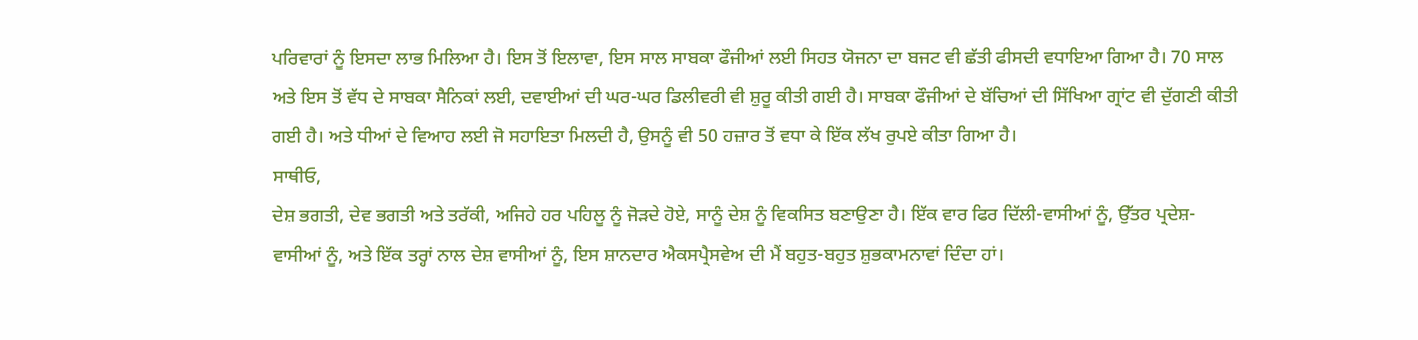ਪਰਿਵਾਰਾਂ ਨੂੰ ਇਸਦਾ ਲਾਭ ਮਿਲਿਆ ਹੈ। ਇਸ ਤੋਂ ਇਲਾਵਾ, ਇਸ ਸਾਲ ਸਾਬਕਾ ਫੌਜੀਆਂ ਲਈ ਸਿਹਤ ਯੋਜਨਾ ਦਾ ਬਜਟ ਵੀ ਛੱਤੀ ਫੀਸਦੀ ਵਧਾਇਆ ਗਿਆ ਹੈ। 70 ਸਾਲ ਅਤੇ ਇਸ ਤੋਂ ਵੱਧ ਦੇ ਸਾਬਕਾ ਸੈਨਿਕਾਂ ਲਈ, ਦਵਾਈਆਂ ਦੀ ਘਰ-ਘਰ ਡਿਲੀਵਰੀ ਵੀ ਸ਼ੁਰੂ ਕੀਤੀ ਗਈ ਹੈ। ਸਾਬਕਾ ਫੌਜੀਆਂ ਦੇ ਬੱਚਿਆਂ ਦੀ ਸਿੱਖਿਆ ਗ੍ਰਾਂਟ ਵੀ ਦੁੱਗਣੀ ਕੀਤੀ ਗਈ ਹੈ। ਅਤੇ ਧੀਆਂ ਦੇ ਵਿਆਹ ਲਈ ਜੋ ਸਹਾਇਤਾ ਮਿਲਦੀ ਹੈ, ਉਸਨੂੰ ਵੀ 50 ਹਜ਼ਾਰ ਤੋਂ ਵਧਾ ਕੇ ਇੱਕ ਲੱਖ ਰੁਪਏ ਕੀਤਾ ਗਿਆ ਹੈ।
ਸਾਥੀਓ,
ਦੇਸ਼ ਭਗਤੀ, ਦੇਵ ਭਗਤੀ ਅਤੇ ਤਰੱਕੀ, ਅਜਿਹੇ ਹਰ ਪਹਿਲੂ ਨੂੰ ਜੋੜਦੇ ਹੋਏ, ਸਾਨੂੰ ਦੇਸ਼ ਨੂੰ ਵਿਕਸਿਤ ਬਣਾਉਣਾ ਹੈ। ਇੱਕ ਵਾਰ ਫਿਰ ਦਿੱਲੀ-ਵਾਸੀਆਂ ਨੂੰ, ਉੱਤਰ ਪ੍ਰਦੇਸ਼-ਵਾਸੀਆਂ ਨੂੰ, ਅਤੇ ਇੱਕ ਤਰ੍ਹਾਂ ਨਾਲ ਦੇਸ਼ ਵਾਸੀਆਂ ਨੂੰ, ਇਸ ਸ਼ਾਨਦਾਰ ਐਕਸਪ੍ਰੈਸਵੇਅ ਦੀ ਮੈਂ ਬਹੁਤ-ਬਹੁਤ ਸ਼ੁਭਕਾਮਨਾਵਾਂ ਦਿੰਦਾ ਹਾਂ।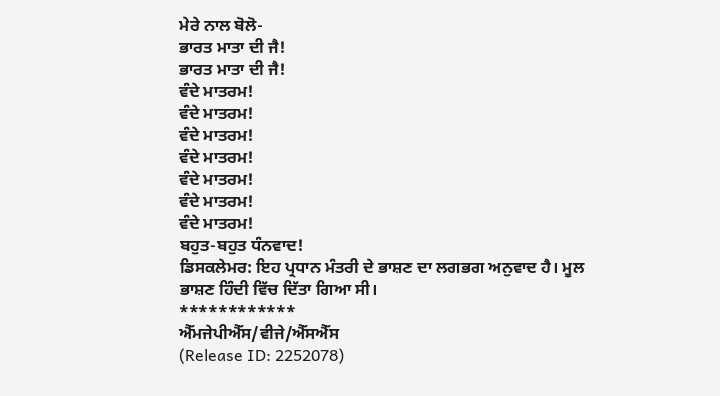ਮੇਰੇ ਨਾਲ ਬੋਲੋ-
ਭਾਰਤ ਮਾਤਾ ਦੀ ਜੈ!
ਭਾਰਤ ਮਾਤਾ ਦੀ ਜੈ!
ਵੰਦੇ ਮਾਤਰਮ!
ਵੰਦੇ ਮਾਤਰਮ!
ਵੰਦੇ ਮਾਤਰਮ!
ਵੰਦੇ ਮਾਤਰਮ!
ਵੰਦੇ ਮਾਤਰਮ!
ਵੰਦੇ ਮਾਤਰਮ!
ਵੰਦੇ ਮਾਤਰਮ!
ਬਹੁਤ-ਬਹੁਤ ਧੰਨਵਾਦ!
ਡਿਸਕਲੇਮਰ: ਇਹ ਪ੍ਰਧਾਨ ਮੰਤਰੀ ਦੇ ਭਾਸ਼ਣ ਦਾ ਲਗਭਗ ਅਨੁਵਾਦ ਹੈ। ਮੂਲ ਭਾਸ਼ਣ ਹਿੰਦੀ ਵਿੱਚ ਦਿੱਤਾ ਗਿਆ ਸੀ।
************
ਐੱਮਜੇਪੀਐੱਸ/ਵੀਜੇ/ਐੱਸਐੱਸ
(Release ID: 2252078)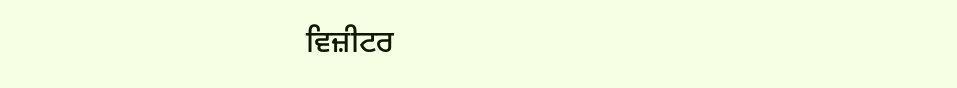ਵਿਜ਼ੀਟਰ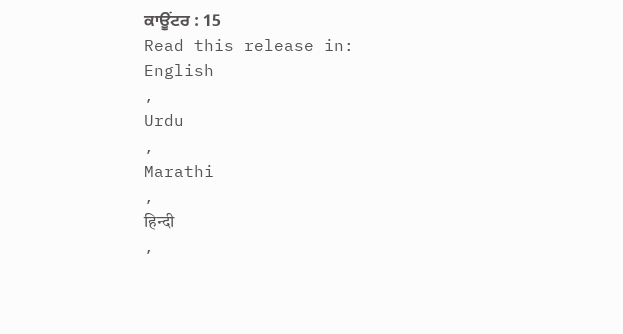ਕਾਊਂਟਰ : 15
Read this release in:
English
,
Urdu
,
Marathi
,
हिन्दी
,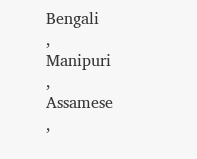Bengali
,
Manipuri
,
Assamese
,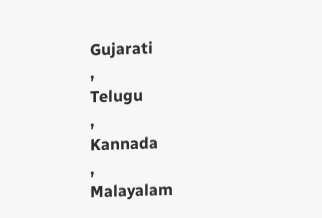Gujarati
,
Telugu
,
Kannada
,
Malayalam